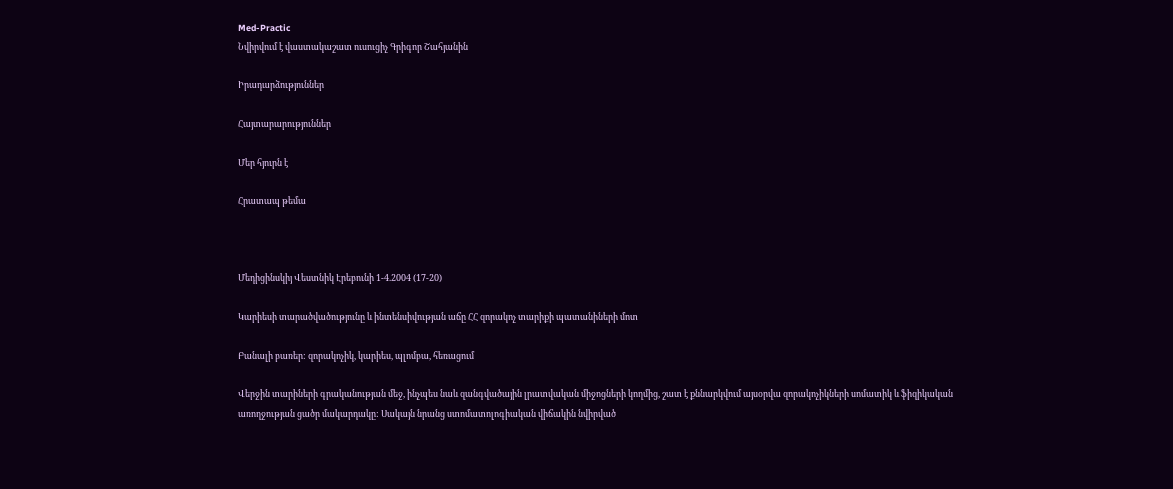Med-Practic
Նվիրվում է վաստակաշատ ուսուցիչ Գրիգոր Շահյանին

Իրադարձություններ

Հայտարարություններ

Մեր հյուրն է

Հրատապ թեմա



Մեդիցինսկիյ Վեստնիկ Էրեբունի 1-4.2004 (17-20)

Կարիեսի տարածվածությունը և ինտենսիվության աճը ՀՀ զորակոչ տարիքի պատանիների մոտ

Բանալի բառեր: զորակոչիկ, կարիես, պլոմբա, հեռացում

Վերջին տարիների գրականության մեջ, ինչպես նաև զանգվածային լրատվական միջոցների կողմից, շատ է քննարկվում այսօրվա զորակոչիկների սոմատիկ և ֆիզիկական առողջության ցածր մակարդակը: Սակայն նրանց ստոմատոլոգիական վիճակին նվիրված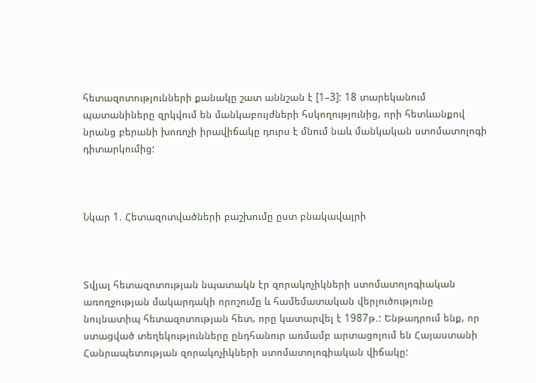հետազոտությունների քանակը շատ աննշան է [1–3]: 18 տարեկանում պատանիները զրկվում են մանկաբույժների հսկողությունից, որի հետևանքով նրանց բերանի խոռոչի իրավիճակը դուրս է մնում նաև մանկական ստոմատոլոգի դիտարկումից:



Նկար 1. Հետազոտվածների բաշխումը ըստ բնակավայրի



Տվյալ հետազոտության նպատակն էր զորակոչիկների ստոմատոլոգիական առողջության մակարդակի որոշումը և համեմատական վերլուծությունը նույնատիպ հետազոտության հետ, որը կատարվել է 1987թ.: Ենթադրում ենք, որ ստացված տեղեկությունները ընդհանուր առմամբ արտացոլում են Հայաստանի Հանրապետության զորակոչիկների ստոմատոլոգիական վիճակը: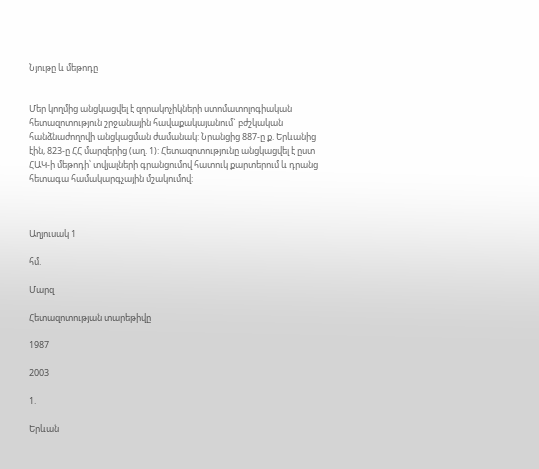Նյութը և մեթոդը


Մեր կողմից անցկացվել է զորակոչիկների ստոմատոլոգիական հետազոտություն շրջանային հավաքակայանում` բժշկական հանձնաժողովի անցկացման ժամանակ: Նրանցից 887-ը ք. Երևանից էին, 823-ը ՀՀ մարզերից (աղ. 1): Հետազոտությունը անցկացվել է ըստ ՀԱԿ-ի մեթոդի՝ տվյալների գրանցումով հատուկ քարտերում և դրանց հետագա համակարգչային մշակումով:



Աղյուսակ 1

հմ.

Մարզ

Հետազոտության տարեթիվը

1987

2003

1.

Երևան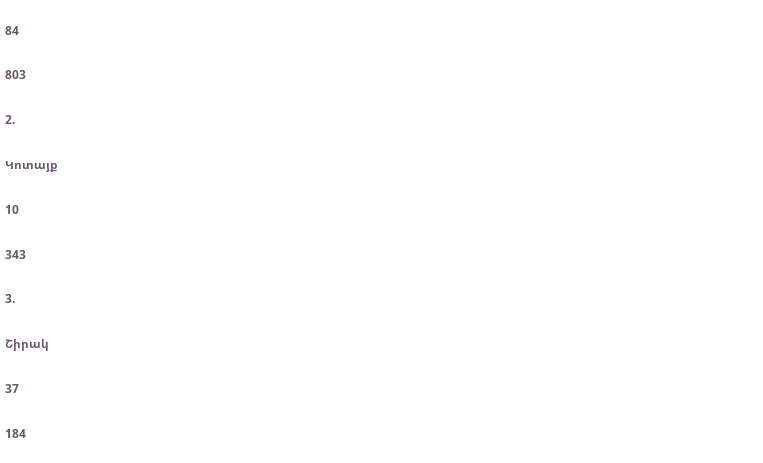84

803

2.

Կոտայք

10

343

3.

Շիրակ

37

184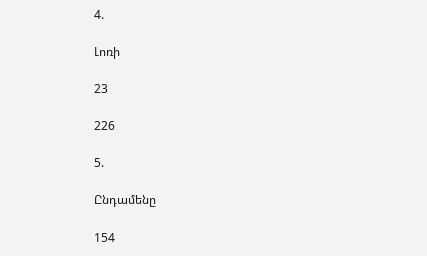4.

Լոռի

23

226

5.

Ընդամենը

154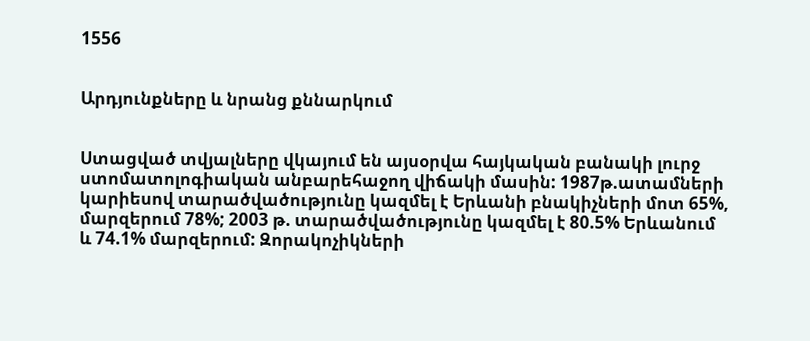1556


Արդյունքները և նրանց քննարկում


Ստացված տվյալները վկայում են այսօրվա հայկական բանակի լուրջ ստոմատոլոգիական անբարեհաջող վիճակի մասին: 1987թ.ատամների կարիեսով տարածվածությունը կազմել է Երևանի բնակիչների մոտ 65%, մարզերում 78%; 2003 թ. տարածվածությունը կազմել է 80.5% Երևանում և 74.1% մարզերում: Զորակոչիկների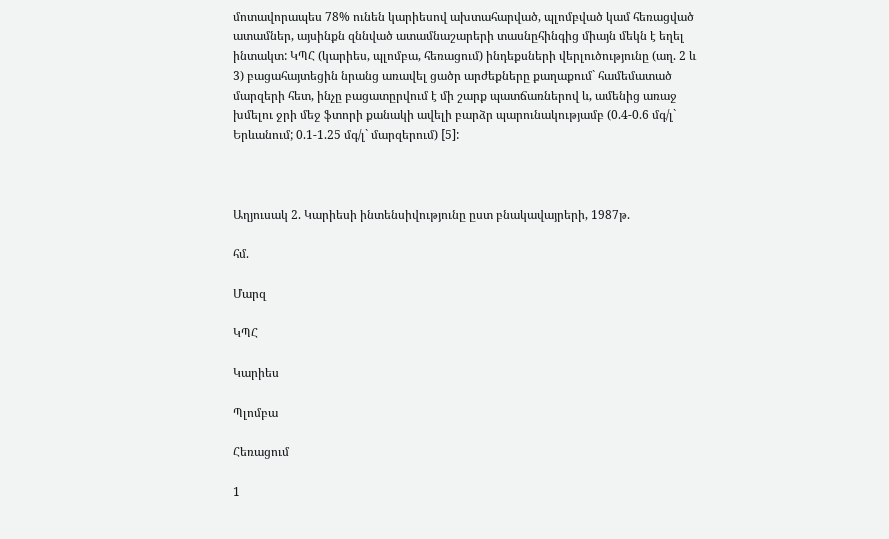մոտավորապես 78% ունեն կարիեսով ախտահարված, պլոմբված կամ հեռացված ատամներ, այսինքն զննված ատամնաշարերի տասնըհինգից միայն մեկն է եղել ինտակտ: ԿՊՀ (կարիես, պլոմբա, հեռացում) ինդեքսների վերլուծությունը (աղ. 2 և 3) բացահայտեցին նրանց առավել ցածր արժեքները քաղաքում` համեմատած մարզերի հետ, ինչը բացատըրվում է մի շարք պատճառներով և, ամենից առաջ խմելու ջրի մեջ ֆտորի քանակի ավելի բարձր պարունակությամբ (0.4-0.6 մգ/լ` Երևանում; 0.1-1.25 մգ/լ` մարզերում) [5]:



Աղյուսակ 2. Կարիեսի ինտենսիվությունը ըստ բնակավայրերի, 1987թ.

հմ.

Մարզ

ԿՊՀ

Կարիես

Պլոմբա

Հեռացում

1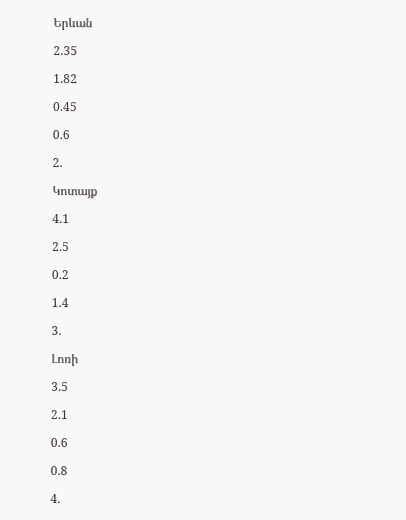Երևան

2.35

1.82

0.45

0.6

2.

Կոտայք

4.1

2.5

0.2

1.4

3.

Լոռի

3.5

2.1

0.6

0.8

4.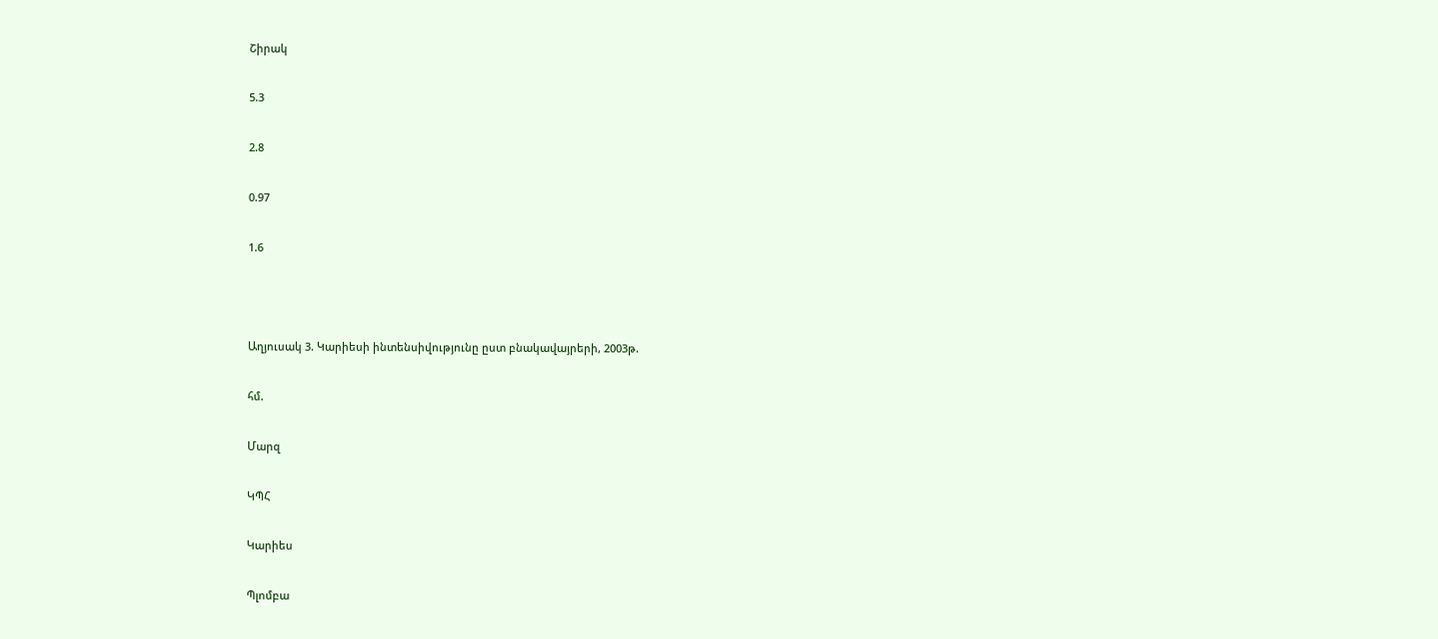Շիրակ

5.3

2.8

0.97

1.6



Աղյուսակ 3. Կարիեսի ինտենսիվությունը ըստ բնակավայրերի, 2003թ.

հմ.

Մարզ

ԿՊՀ

Կարիես

Պլոմբա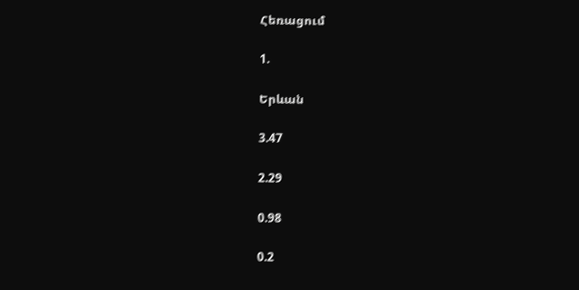Հեռացում

1.

Երևան

3.47

2.29

0.98

0.2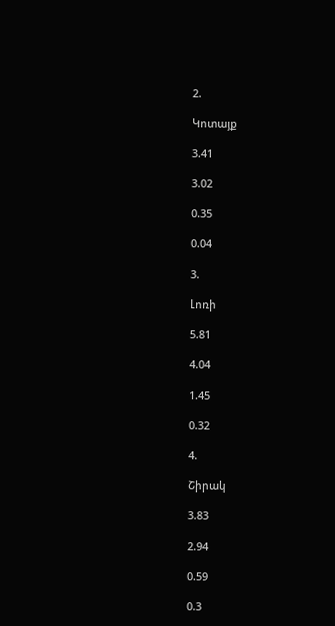2.

Կոտայք

3.41

3.02

0.35

0.04

3.

Լոռի

5.81

4.04

1.45

0.32

4.

Շիրակ

3.83

2.94

0.59

0.3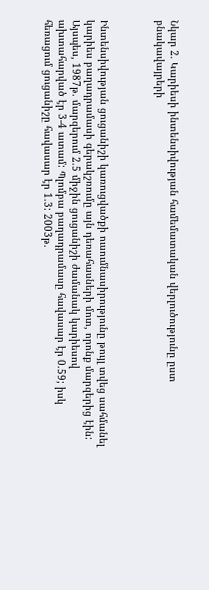Նկար 2. Կարիեսի ինտենսիվության համեմատական վերլուծությունը ըստ բնակավայրերի



Ինտենսիվության ցուցանիշի կառուցվածքի ուսումնասիրությունը թույլ տվեց սահմանել կարիես բաղադրամասի գերակշռումը այն դեռահասների մոտ, որոնք մարզերից էին: Այսպես, 1987թ. մարզերում 2.5 միջին ցուցանիշի ժամանակ կարիեսով ախտահարված էր 3-4 ատամ: Պլոմբա բաղադրամասը հավասար էր 0.59; իսկ հեռացում ցուցանիշը հավասար էր 1.3: 2003թ.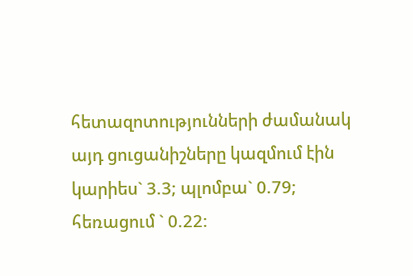հետազոտությունների ժամանակ այդ ցուցանիշները կազմում էին կարիես` 3.3; պլոմբա` 0.79; հեռացում ` 0.22: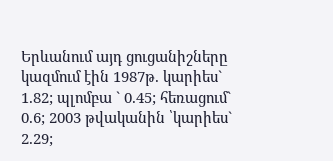Երևանում այդ ցուցանիշները կազմում էին 1987թ. կարիես` 1.82; պլոմբա ` 0.45; հեռացում` 0.6; 2003 թվականին ՝կարիես` 2.29;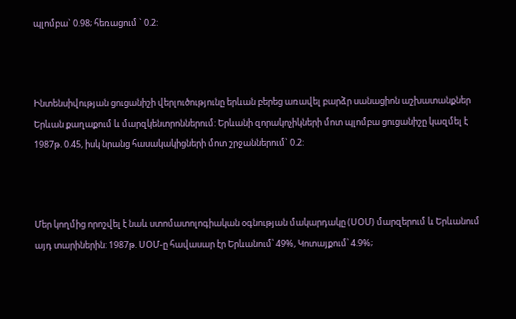պլոմբա` 0.98; հեռացում ` 0.2:



Ինտենսիվության ցուցանիշի վերլուծությունը երևան բերեց առավել բարձր սանացիոն աշխատանքներ Երևան քաղաքում և մարզկենտրոններում: Երևանի զորակոչիկների մոտ պլոմբա ցուցանիշը կազմել է 1987թ. 0.45, իսկ նրանց հասակակիցների մոտ շրջաններում` 0.2:



Մեր կողմից որոշվել է նաև ստոմատոլոգիական օգնության մակարդակը (ՍՕՄ) մարզերում և Երևանում այդ տարիներին: 1987թ. ՍՕՄ-ը հավասար էր Երևանում՝ 49%, Կոտայքում՝ 4.9%;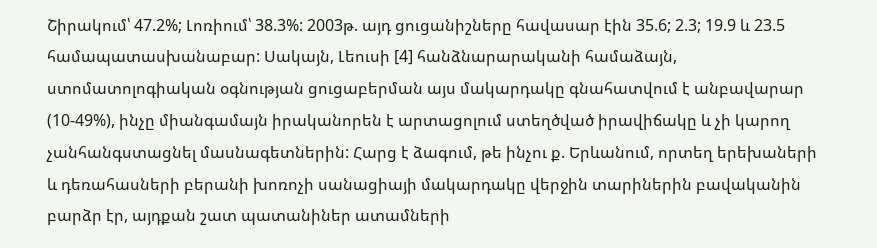Շիրակում՝ 47.2%; Լոռիում՝ 38.3%: 2003թ. այդ ցուցանիշները հավասար էին 35.6; 2.3; 19.9 և 23.5 համապատասխանաբար: Սակայն, Լեուսի [4] հանձնարարականի համաձայն, ստոմատոլոգիական օգնության ցուցաբերման այս մակարդակը գնահատվում է անբավարար (10-49%), ինչը միանգամայն իրականորեն է արտացոլում ստեղծված իրավիճակը և չի կարող չանհանգստացնել մասնագետներին: Հարց է ձագում, թե ինչու ք. Երևանում, որտեղ երեխաների և դեռահասների բերանի խոռոչի սանացիայի մակարդակը վերջին տարիներին բավականին բարձր էր, այդքան շատ պատանիներ ատամների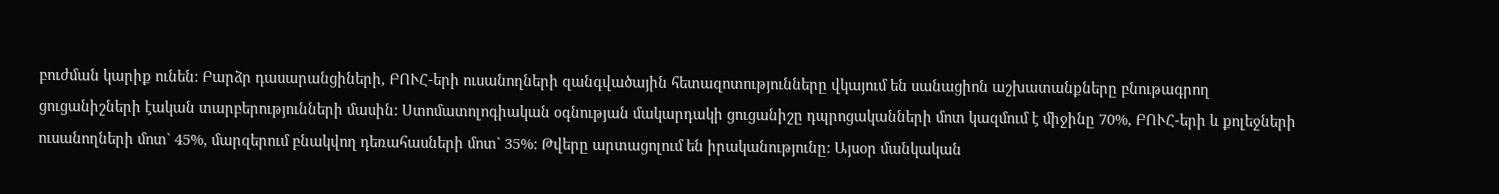բուժման կարիք ունեն: Բարձր դասարանցիների, ԲՈՒՀ-երի ուսանողների զանգվածային հետազոտությունները վկայում են սանացիոն աշխատանքները բնութագրող ցուցանիշների էական տարբերությունների մասին: Ստոմատոլոգիական օգնության մակարդակի ցուցանիշը դպրոցականների մոտ կազմում է միջինը 70%, ԲՈՒՀ-երի և քոլեջների ուսանողների մոտ` 45%, մարզերում բնակվող դեռահասների մոտ` 35%: Թվերը արտացոլում են իրականությունը: Այսօր մանկական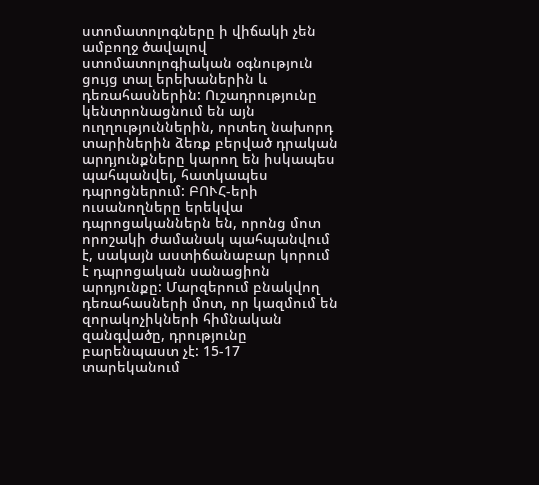ստոմատոլոգները ի վիճակի չեն ամբողջ ծավալով ստոմատոլոգիական օգնություն ցույց տալ երեխաներին և դեռահասներին: Ուշադրությունը կենտրոնացնում են այն ուղղություններին, որտեղ նախորդ տարիներին ձեռք բերված դրական արդյունքները կարող են իսկապես պահպանվել, հատկապես դպրոցներում: ԲՈՒՀ-երի ուսանողները երեկվա դպրոցականներն են, որոնց մոտ որոշակի ժամանակ պահպանվում է, սակայն աստիճանաբար կորում է դպրոցական սանացիոն արդյունքը: Մարզերում բնակվող դեռահասների մոտ, որ կազմում են զորակոչիկների հիմնական զանգվածը, դրությունը բարենպաստ չէ: 15-17 տարեկանում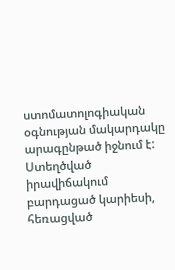ստոմատոլոգիական օգնության մակարդակը արագընթած իջնում է: Ստեղծված իրավիճակում բարդացած կարիեսի, հեռացված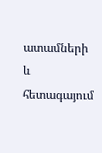ատամների և հետագայում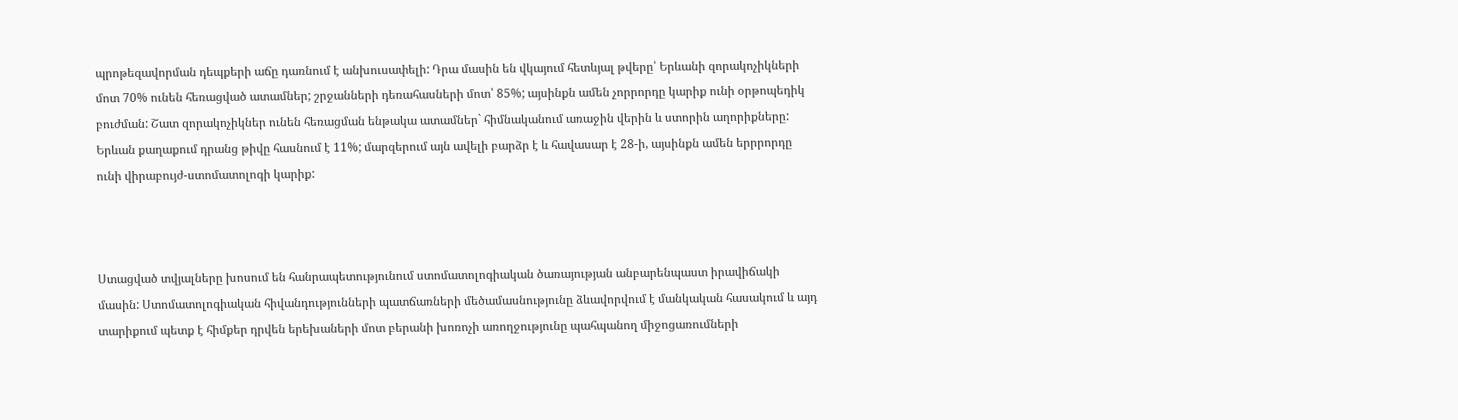պրոթեզավորման դեպքերի աճը դառնում է անխուսափելի: Դրա մասին են վկայում հետևյալ թվերը՝ Երևանի զորակոչիկների մոտ 70% ունեն հեռացված ատամներ; շրջանների դեռահասների մոտ՝ 85%; այսինքն ամեն չորրորդը կարիք ունի օրթոպեդիկ բուժման: Շատ զորակոչիկներ ունեն հեռացման ենթակա ատամներ` հիմնականում առաջին վերին և ստորին աղորիքները: Երևան քաղաքում դրանց թիվը հասնում է 11%; մարզերում այն ավելի բարձր է և հավասար է 28-ի, այսինքն ամեն երրրորդը ունի վիրաբույժ-ստոմատոլոգի կարիք:



Ստացված տվյալները խոսում են հանրապետությունում ստոմատոլոգիական ծառայության անբարենպաստ իրավիճակի մասին: Ստոմատոլոգիական հիվանդությունների պատճառների մեծամասնությունը ձևավորվում է մանկական հասակում և այդ տարիքում պետք է հիմքեր դրվեն երեխաների մոտ բերանի խոռոչի առողջությունը պահպանող միջոցառումների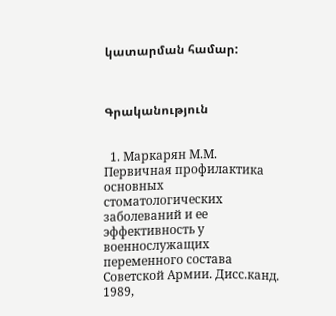կատարման համար:



Գրականություն


  1. Маркарян М.М. Первичная профилактика основных стоматологических заболеваний и ее эффективность у военнослужащих переменного состава Советской Армии. Дисс.канд. 1989,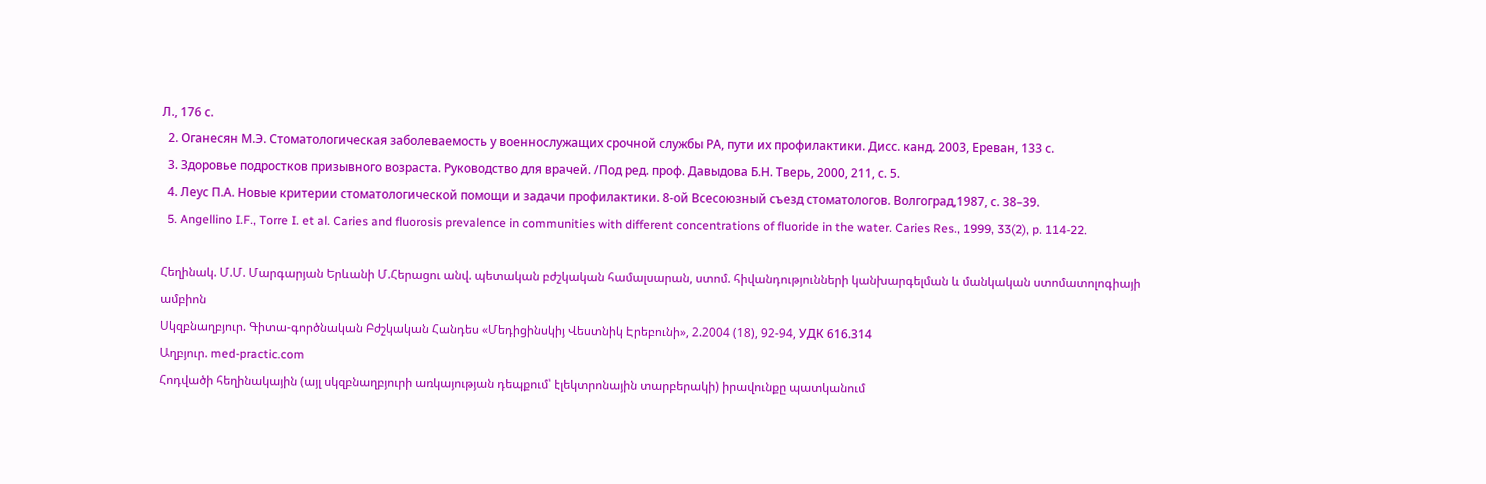Л., 176 с.
  2. Оганесян М.Э. Стоматологическая заболеваемость у военнослужащих срочной службы РА, пути их профилактики. Дисс. канд. 2003, Ереван, 133 с.
  3. Здоровье подростков призывного возраста. Руководство для врачей. /Под ред. проф. Давыдова Б.Н. Тверь, 2000, 211, с. 5.
  4. Леус П.А. Новые критерии стоматологической помощи и задачи профилактики. 8-ой Всесоюзный съезд стоматологов. Волгоград,1987, с. 38–39.
  5. Angellino I.F., Torre I. et al. Caries and fluorosis prevalence in communities with different concentrations of fluoride in the water. Caries Res., 1999, 33(2), p. 114-22.

Հեղինակ. Մ.Մ. Մարգարյան Երևանի Մ.Հերացու անվ. պետական բժշկական համալսարան, ստոմ. հիվանդությունների կանխարգելման և մանկական ստոմատոլոգիայի ամբիոն
Սկզբնաղբյուր. Գիտա-գործնական Բժշկական Հանդես «Մեդիցինսկիյ Վեստնիկ Էրեբունի», 2.2004 (18), 92-94, УДК 616.314
Աղբյուր. med-practic.com
Հոդվածի հեղինակային (այլ սկզբնաղբյուրի առկայության դեպքում՝ էլեկտրոնային տարբերակի) իրավունքը պատկանում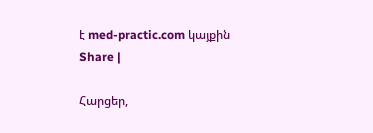է med-practic.com կայքին
Share |

Հարցեր,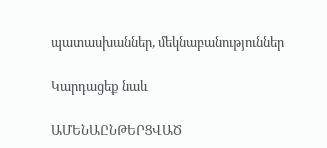պատասխաններ, մեկնաբանություններ

Կարդացեք նաև

ԱՄԵՆԱԸՆԹԵՐՑՎԱԾ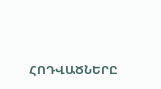ՀՈԴՎԱԾՆԵՐԸ